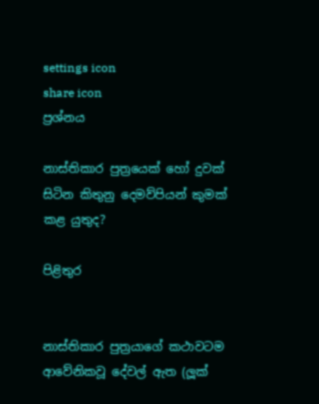settings icon
share icon
ප්‍රශ්නය

නාස්තිකාර පුත්‍රයෙක් හෝ දුවක් සිටින කිතුනු දෙමව්පියන් කුමක් කළ යුතුද?

පිළිතුර


නාස්තිකාර පුත්‍රයාගේ කථාවටම ආවේනිකවූ දේවල් ඇත (ලූක්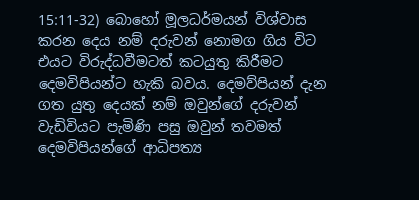15:11-32) බොහෝ මූලධර්මයන් විශ්වාස කරන දෙය නම් දරුවන් නොමග ගිය විට එයට විරුද්ධවීමටත් කටයුතු කිරීමට දෙමවිපියන්ට හැකි බවය. දෙමව්පියන් දැන ගත යුතු දෙයක් නම් ඔවුන්ගේ දරුවන් වැඩිවියට පැමිණි පසු ඔවුන් තවමත් දෙමවිපියන්ගේ ආධිපත්‍ය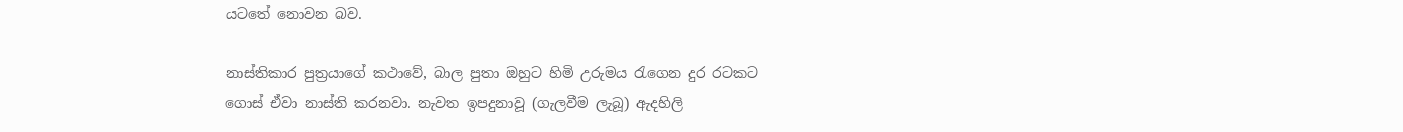යටතේ නොවන බව.

නාස්තිකාර පුත්‍රයාගේ කථාවේ, බාල පුතා ඔහුට හිමි උරුමය රැගෙන දුර රටකට ගොස් ඒවා නාස්ති කරනවා. නැවත ඉපදුනාවූ (ගැලවීම ලැබූ) ඇදහිලි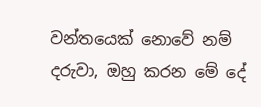වන්තයෙක් නොවේ නම් දරුවා, ඔහු කරන මේ දේ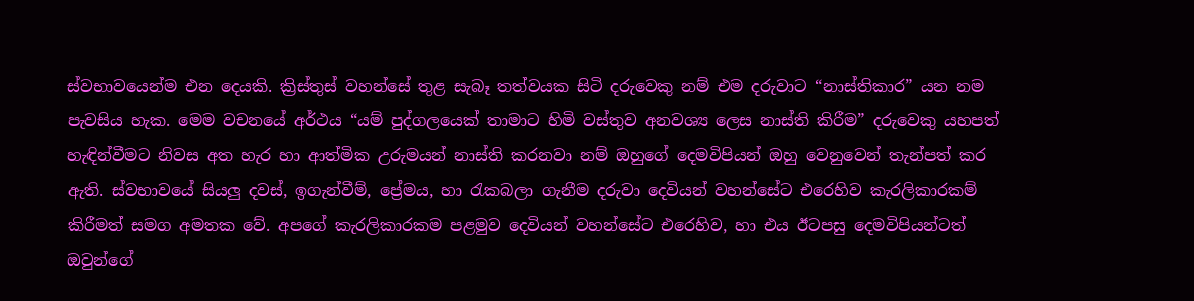ස්වභාවයෙන්ම එන දෙයකි. ක්‍රිස්තුස් වහන්සේ තුළ සැබෑ තත්වයක සිටි දරුවෙකු නම් එම දරුවාට “නාස්තිකාර” යන නම පැවසිය හැක. මෙම වචනයේ අර්ථය “යම් පුද්ගලයෙක් තාමාට හිමි වස්තුව අනවශ්‍ය ලෙස නාස්ති කිරීම” දරුවෙකු යහපත් හැඳින්වීමට නිවස අත හැර හා ආත්මික උරුමයන් නාස්ති කරනවා නම් ඔහුගේ දෙමවිපියන් ඔහු වෙනුවෙන් තැන්පත් කර ඇති. ස්වභාවයේ සියලු දවස්, ඉගැන්වීම්, ප්‍රේමය, හා රැකබලා ගැනීම දරුවා දෙවියන් වහන්සේට එරෙහිව කැරලිකාරකම් කිරීමත් සමග අමතක වේ. අපගේ කැරලිකාරකම පළමුව දෙවියන් වහන්සේට එරෙහිව, හා එය ඊටපසු දෙමවිපියන්ටත් ඔවුන්ගේ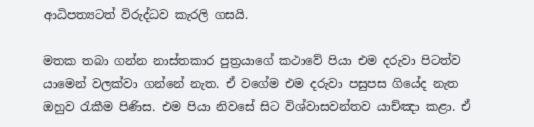ආධිපත්‍යටත් විරුද්ධව කැරලි ගසයි.

මතක තබා ගන්න නාස්තකාර පුත්‍රයාගේ කථාවේ පියා එම දරුවා පිටත්ව යාමෙන් වලක්වා ගන්නේ නැත. ඒ වගේම එම දරුවා පසුපස ගියේද නැත ඔහුව රැකීම පිණිස. එම පියා නිවසේ සිට විශ්වාසවන්තව යාච්ඤා කළා. ඒ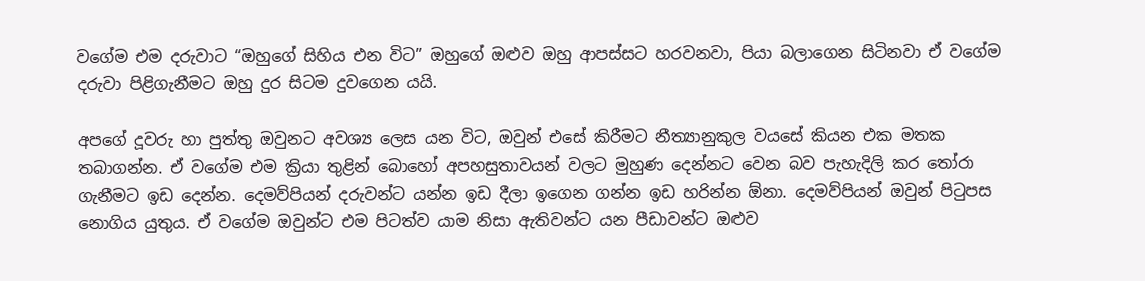වගේම එම දරුවාට “ඔහුගේ සිහිය එන විට” ඔහුගේ ඔළුව ඔහු ආපස්සට හරවනවා, පියා බලාගෙන සිටිනවා ඒ වගේම දරුවා පිළිගැනීමට ඔහු දුර සිටම දුවගෙන යයි.

අපගේ දූවරු හා පුත්තු ඔවුනට අවශ්‍ය ලෙස යන විට, ඔවුන් එසේ කිරීමට නීත්‍යානුකුල වයසේ කියන එක මතක තබාගන්න. ඒ වගේම එම ක්‍රියා තුළින් බොහෝ අපහසුතාවයන් වලට මුහුණ දෙන්නට වෙන බව පැහැදිලි කර තෝරා ගැනීමට ඉඩ දෙන්න. දෙමව්පියන් දරුවන්ට යන්න ඉඩ දීලා ඉගෙන ගන්න ඉඩ හරින්න ඕනා. දෙමව්පියන් ඔවුන් පිටුපස නොගිය යුතුය. ඒ වගේම ඔවුන්ට එම පිටත්ව යාම නිසා ඇතිවන්ට යන පීඩාවන්ට ඔළුව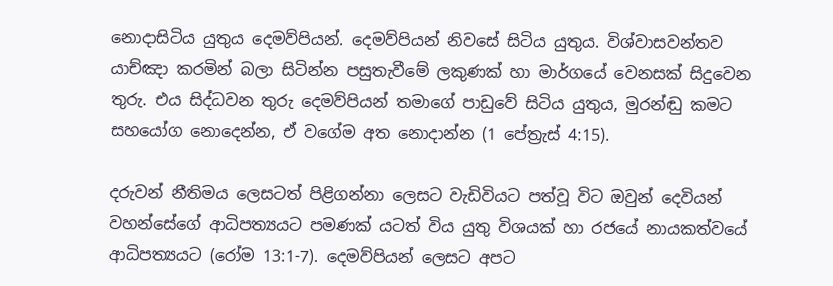නොදාසිටිය යුතුය දෙමව්පියන්. දෙමව්පියන් නිවසේ සිටිය යුතුය. විශ්වාසවන්තව යාච්ඤා කරමින් බලා සිටින්න පසුතැවීමේ ලකුණක් හා මාර්ගයේ වෙනසක් සිදුවෙන තුරු. එය සිද්ධවන තුරු දෙමව්පියන් තමාගේ පාඩුවේ සිටිය යුතුය, මුරන්ඬු කමට සහයෝග නොදෙන්න, ඒ වගේම අත නොදාන්න (1 පේත්‍රැස් 4:15).

දරුවන් නීතිමය ලෙසටත් පිළිගන්නා ලෙසට වැඩිවියට පත්වූ විට ඔවුන් දෙවියන් වහන්සේගේ ආධිපත්‍යයට පමණක් යටත් විය යුතු විශයක් හා රජයේ නායකත්වයේ ආධිපත්‍යයට (රෝම 13:1-7). දෙමව්පියන් ලෙසට අපට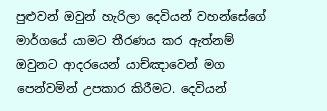පුළුවන් ඔවුන් හැරිලා දෙවියන් වහන්සේගේ මාර්ගයේ යාමට තීරණය කර ඇත්නම් ඔවුනට ආදරයෙන් යාච්ඤාවෙන් මග පෙන්වමින් උපකාර කිරීමට. දෙවියන්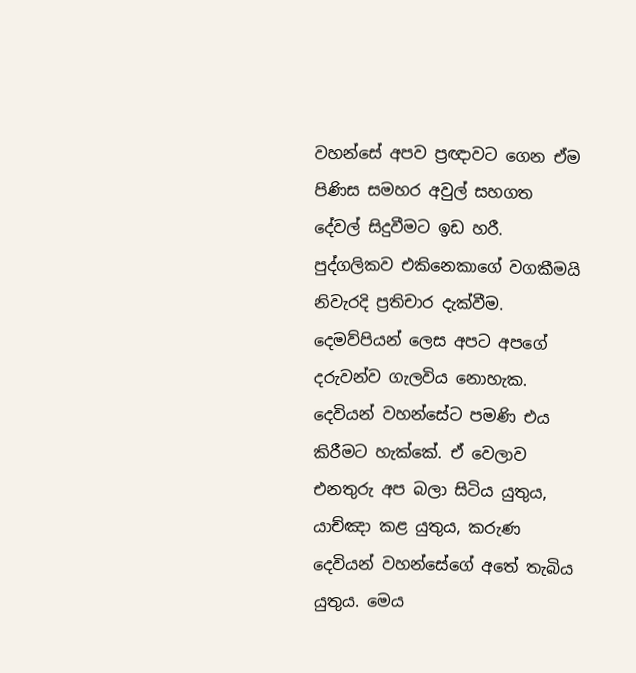වහන්සේ අපව ප්‍රඥාවට ගෙන ඒම පිණිස සමහර අවුල් සහගත දේවල් සිදුවීමට ඉඩ හරී. පුද්ගලිකව එකිනෙකාගේ වගකීමයි නිවැරදි ප්‍රතිචාර දැක්වීම. දෙමව්පියන් ලෙස අපට අපගේ දරුවන්ව ගැලවිය නොහැක. දෙවියන් වහන්සේට පමණි එය කිරීමට හැක්කේ. ඒ වෙලාව එනතුරු අප බලා සිටිය යුතුය, යාච්ඤා කළ යුතුය, කරුණ දෙවියන් වහන්සේගේ අතේ තැබිය යුතුය. මෙය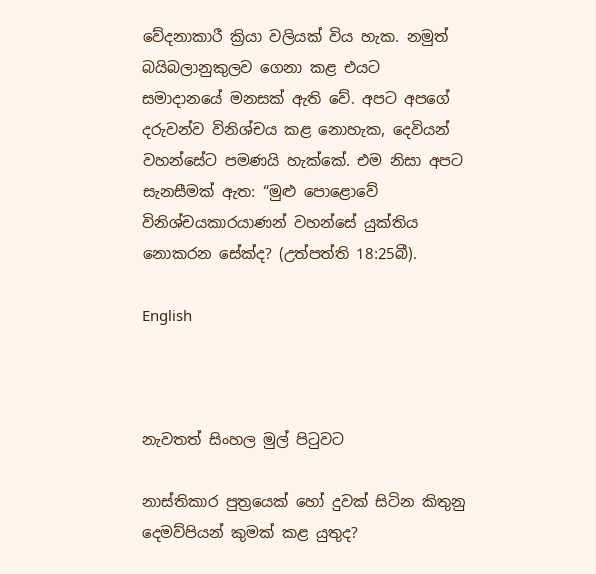වේදනාකාරී ක්‍රියා වලියක් විය හැක. නමුත් බයිබලානුකුලව ගෙනා කළ එයට සමාදානයේ මනසක් ඇති වේ. අපට අපගේ දරුවන්ව විනිශ්චය කළ නොහැක, දෙවියන් වහන්සේට පමණයි හැක්කේ. එම නිසා අපට සැනසීමක් ඇත: “මුළු පොළොවේ විනිශ්චයකාරයාණන් වහන්සේ යුක්තිය නොකරන සේක්ද? (උත්පත්ති 18:25බී).

English



නැවතත් සිංහල මුල් පිටුවට

නාස්තිකාර පුත්‍රයෙක් හෝ දුවක් සිටින කිතුනු දෙමව්පියන් කුමක් කළ යුතුද?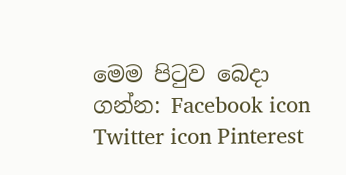මෙම පිටුව බෙදා ගන්න: Facebook icon Twitter icon Pinterest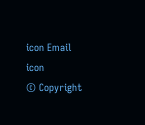icon Email icon
© Copyright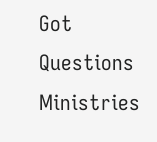Got Questions Ministries